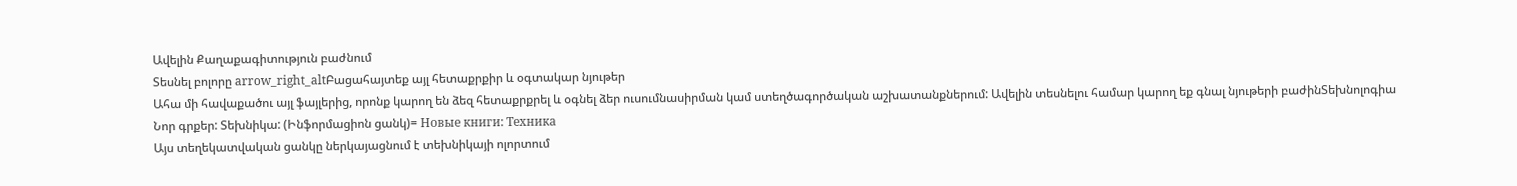Ավելին Քաղաքագիտություն բաժնում
Տեսնել բոլորը arrow_right_altԲացահայտեք այլ հետաքրքիր և օգտակար նյութեր
Ահա մի հավաքածու այլ ֆայլերից, որոնք կարող են ձեզ հետաքրքրել և օգնել ձեր ուսումնասիրման կամ ստեղծագործական աշխատանքներում: Ավելին տեսնելու համար կարող եք գնալ նյութերի բաժինՏեխնոլոգիա
Նոր գրքեր: Տեխնիկա: (Ինֆորմացիոն ցանկ)= Новые книги: Техника
Այս տեղեկատվական ցանկը ներկայացնում է տեխնիկայի ոլորտում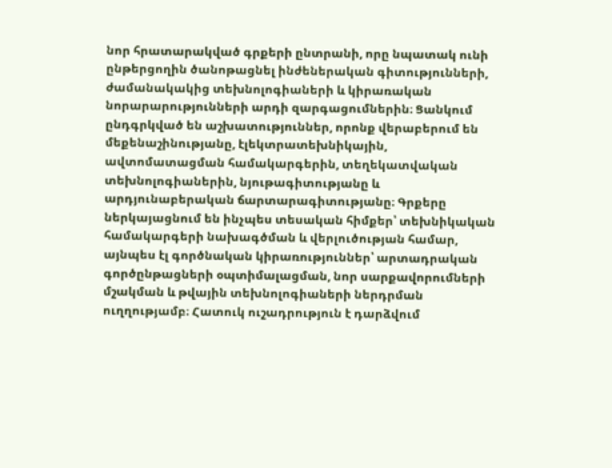նոր հրատարակված գրքերի ընտրանի, որը նպատակ ունի ընթերցողին ծանոթացնել ինժեներական գիտությունների, ժամանակակից տեխնոլոգիաների և կիրառական նորարարությունների արդի զարգացումներին։ Ցանկում ընդգրկված են աշխատություններ, որոնք վերաբերում են մեքենաշինությանը, էլեկտրատեխնիկային, ավտոմատացման համակարգերին, տեղեկատվական տեխնոլոգիաներին, նյութագիտությանը և արդյունաբերական ճարտարագիտությանը։ Գրքերը ներկայացնում են ինչպես տեսական հիմքեր՝ տեխնիկական համակարգերի նախագծման և վերլուծության համար, այնպես էլ գործնական կիրառություններ՝ արտադրական գործընթացների օպտիմալացման, նոր սարքավորումների մշակման և թվային տեխնոլոգիաների ներդրման ուղղությամբ։ Հատուկ ուշադրություն է դարձվում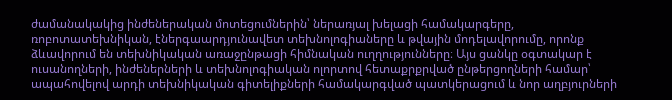ժամանակակից ինժեներական մոտեցումներին՝ ներառյալ խելացի համակարգերը, ռոբոտատեխնիկան, էներգաարդյունավետ տեխնոլոգիաները և թվային մոդելավորումը, որոնք ձևավորում են տեխնիկական առաջընթացի հիմնական ուղղությունները։ Այս ցանկը օգտակար է ուսանողների, ինժեներների և տեխնոլոգիական ոլորտով հետաքրքրված ընթերցողների համար՝ ապահովելով արդի տեխնիկական գիտելիքների համակարգված պատկերացում և նոր աղբյուրների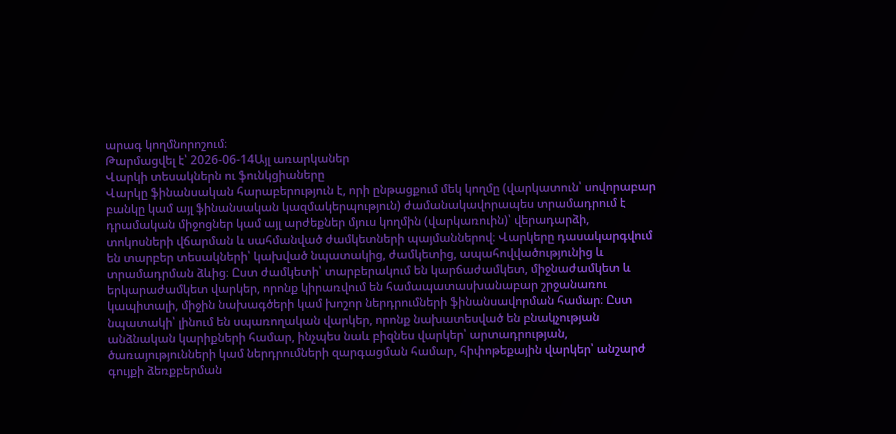արագ կողմնորոշում։
Թարմացվել է՝ 2026-06-14Այլ առարկաներ
Վարկի տեսակներն ու ֆունկցիաները
Վարկը ֆինանսական հարաբերություն է, որի ընթացքում մեկ կողմը (վարկատուն՝ սովորաբար բանկը կամ այլ ֆինանսական կազմակերպություն) ժամանակավորապես տրամադրում է դրամական միջոցներ կամ այլ արժեքներ մյուս կողմին (վարկառուին)՝ վերադարձի, տոկոսների վճարման և սահմանված ժամկետների պայմաններով։ Վարկերը դասակարգվում են տարբեր տեսակների՝ կախված նպատակից, ժամկետից, ապահովվածությունից և տրամադրման ձևից։ Ըստ ժամկետի՝ տարբերակում են կարճաժամկետ, միջնաժամկետ և երկարաժամկետ վարկեր, որոնք կիրառվում են համապատասխանաբար շրջանառու կապիտալի, միջին նախագծերի կամ խոշոր ներդրումների ֆինանսավորման համար։ Ըստ նպատակի՝ լինում են սպառողական վարկեր, որոնք նախատեսված են բնակչության անձնական կարիքների համար, ինչպես նաև բիզնես վարկեր՝ արտադրության, ծառայությունների կամ ներդրումների զարգացման համար, հիփոթեքային վարկեր՝ անշարժ գույքի ձեռքբերման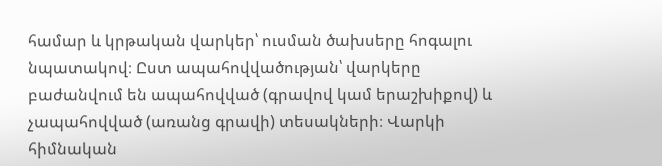համար և կրթական վարկեր՝ ուսման ծախսերը հոգալու նպատակով։ Ըստ ապահովվածության՝ վարկերը բաժանվում են ապահովված (գրավով կամ երաշխիքով) և չապահովված (առանց գրավի) տեսակների։ Վարկի հիմնական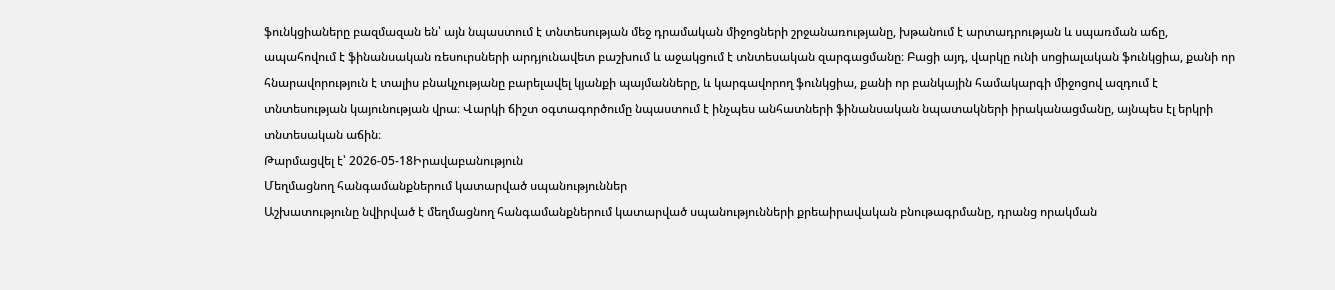ֆունկցիաները բազմազան են՝ այն նպաստում է տնտեսության մեջ դրամական միջոցների շրջանառությանը, խթանում է արտադրության և սպառման աճը, ապահովում է ֆինանսական ռեսուրսների արդյունավետ բաշխում և աջակցում է տնտեսական զարգացմանը։ Բացի այդ, վարկը ունի սոցիալական ֆունկցիա, քանի որ հնարավորություն է տալիս բնակչությանը բարելավել կյանքի պայմանները, և կարգավորող ֆունկցիա, քանի որ բանկային համակարգի միջոցով ազդում է տնտեսության կայունության վրա։ Վարկի ճիշտ օգտագործումը նպաստում է ինչպես անհատների ֆինանսական նպատակների իրականացմանը, այնպես էլ երկրի տնտեսական աճին։
Թարմացվել է՝ 2026-05-18Իրավաբանություն
Մեղմացնող հանգամանքներում կատարված սպանություններ
Աշխատությունը նվիրված է մեղմացնող հանգամանքներում կատարված սպանությունների քրեաիրավական բնութագրմանը, դրանց որակման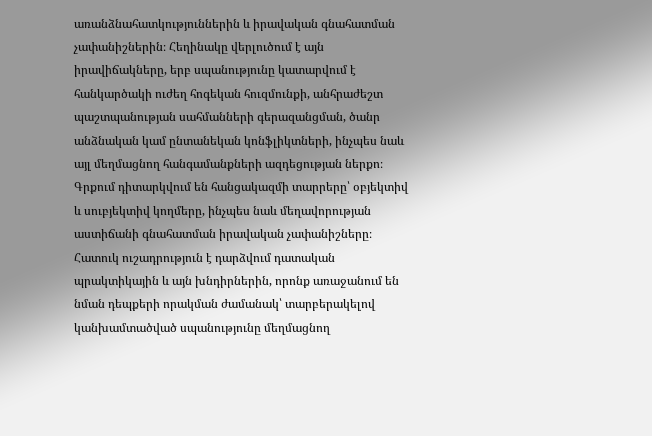առանձնահատկություններին և իրավական գնահատման չափանիշներին։ Հեղինակը վերլուծում է այն իրավիճակները, երբ սպանությունը կատարվում է հանկարծակի ուժեղ հոգեկան հուզմունքի, անհրաժեշտ պաշտպանության սահմանների գերազանցման, ծանր անձնական կամ ընտանեկան կոնֆլիկտների, ինչպես նաև այլ մեղմացնող հանգամանքների ազդեցության ներքո։ Գրքում դիտարկվում են հանցակազմի տարրերը՝ օբյեկտիվ և սուբյեկտիվ կողմերը, ինչպես նաև մեղավորության աստիճանի գնահատման իրավական չափանիշները։ Հատուկ ուշադրություն է դարձվում դատական պրակտիկային և այն խնդիրներին, որոնք առաջանում են նման դեպքերի որակման ժամանակ՝ տարբերակելով կանխամտածված սպանությունը մեղմացնող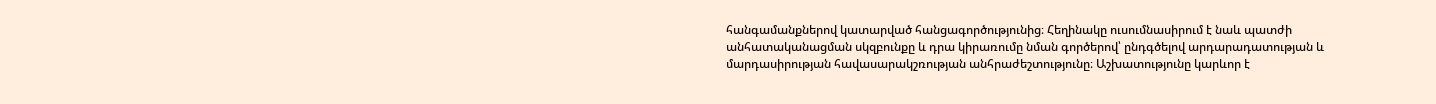հանգամանքներով կատարված հանցագործությունից։ Հեղինակը ուսումնասիրում է նաև պատժի անհատականացման սկզբունքը և դրա կիրառումը նման գործերով՝ ընդգծելով արդարադատության և մարդասիրության հավասարակշռության անհրաժեշտությունը։ Աշխատությունը կարևոր է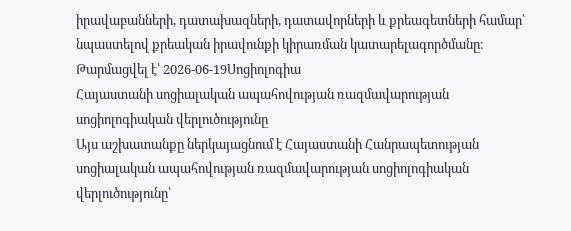իրավաբանների, դատախազների, դատավորների և քրեագետների համար՝ նպաստելով քրեական իրավունքի կիրառման կատարելագործմանը։
Թարմացվել է՝ 2026-06-19Սոցիոլոգիա
Հայաստանի սոցիալական ապահովության ռազմավարության սոցիոլոգիական վերլուծությունը
Այս աշխատանքը ներկայացնում է Հայաստանի Հանրապետության սոցիալական ապահովության ռազմավարության սոցիոլոգիական վերլուծությունը՝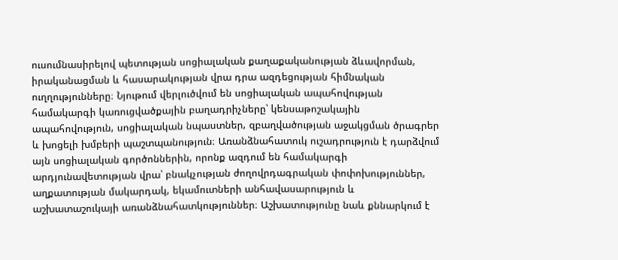ուսումնասիրելով պետության սոցիալական քաղաքականության ձևավորման, իրականացման և հասարակության վրա դրա ազդեցության հիմնական ուղղությունները։ Նյութում վերլուծվում են սոցիալական ապահովության համակարգի կառուցվածքային բաղադրիչները՝ կենսաթոշակային ապահովություն, սոցիալական նպաստներ, զբաղվածության աջակցման ծրագրեր և խոցելի խմբերի պաշտպանություն։ Առանձնահատուկ ուշադրություն է դարձվում այն սոցիալական գործոններին, որոնք ազդում են համակարգի արդյունավետության վրա՝ բնակչության ժողովրդագրական փոփոխություններ, աղքատության մակարդակ, եկամուտների անհավասարություն և աշխատաշուկայի առանձնահատկություններ։ Աշխատությունը նաև քննարկում է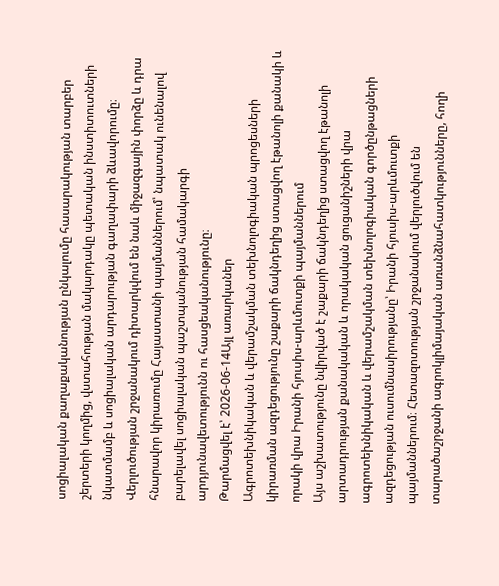սոցիալական քաղաքականության ընկալումը հասարակության տարբեր շերտերի կողմից, վստահության մակարդակը պետական ինստիտուտների նկատմամբ և սոցիալական արդարության գաղափարի ձևավորումը։ Վերլուծության շրջանակում դիտարկվում են նաև միջազգային փորձը և դրա հնարավոր կիրառումը Հայաստանի պայմաններում՝ նպատակ ունենալով բարելավել սոցիալական պաշտպանության համակարգի արդյունավետությունն ու հասցեականությունը։
Թարմացվել է՝ 2026-06-14Այլ առարկաներ
Ագրոտեխնիկական և վերամշակման տեխնոլոգիական պրոցեսների կիրառման ազդեցությունը շաքարի ճակնդեղից ստացվող էթանոլի քանակի և որակի վրա Իրանի հյուսիս-արևմուտքի պայմաններում
Այս աշխատությունը նվիրված է շաքարի ճակնդեղից ստացվող էթանոլի արտադրության քանակական և որակական ցուցանիշների վրա ագրոտեխնիկական և վերամշակման տեխնոլոգիական գործընթացների ազդեցության ուսումնասիրությանը՝ Իրանի հյուսիս-արևմուտքի պայմաններում։ Հետազոտության շրջանակում վերլուծվում են տարածաշրջանի ագրոկլիմայական առանձնահատկությունները, հողի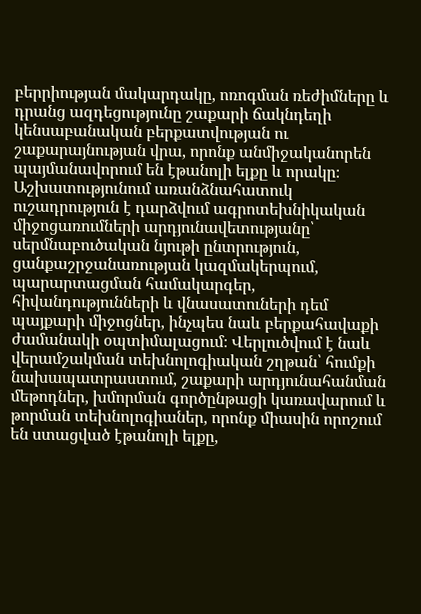բերրիության մակարդակը, ոռոգման ռեժիմները և դրանց ազդեցությունը շաքարի ճակնդեղի կենսաբանական բերքատվության ու շաքարայնության վրա, որոնք անմիջականորեն պայմանավորում են էթանոլի ելքը և որակը։ Աշխատությունում առանձնահատուկ ուշադրություն է դարձվում ագրոտեխնիկական միջոցառումների արդյունավետությանը՝ սերմնաբուծական նյութի ընտրություն, ցանքաշրջանառության կազմակերպում, պարարտացման համակարգեր, հիվանդությունների և վնասատուների դեմ պայքարի միջոցներ, ինչպես նաև բերքահավաքի ժամանակի օպտիմալացում։ Վերլուծվում է նաև վերամշակման տեխնոլոգիական շղթան՝ հումքի նախապատրաստում, շաքարի արդյունահանման մեթոդներ, խմորման գործընթացի կառավարում և թորման տեխնոլոգիաներ, որոնք միասին որոշում են ստացված էթանոլի ելքը,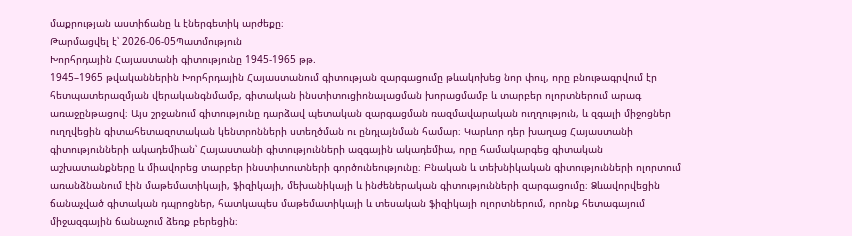մաքրության աստիճանը և էներգետիկ արժեքը։
Թարմացվել է՝ 2026-06-05Պատմություն
Խորհրդային Հայաստանի գիտությունը 1945-1965 թթ.
1945–1965 թվականներին Խորհրդային Հայաստանում գիտության զարգացումը թևակոխեց նոր փուլ, որը բնութագրվում էր հետպատերազմյան վերականգնմամբ, գիտական ինստիտուցիոնալացման խորացմամբ և տարբեր ոլորտներում արագ առաջընթացով։ Այս շրջանում գիտությունը դարձավ պետական զարգացման ռազմավարական ուղղություն, և զգալի միջոցներ ուղղվեցին գիտահետազոտական կենտրոնների ստեղծման ու ընդլայնման համար։ Կարևոր դեր խաղաց Հայաստանի գիտությունների ակադեմիան՝ Հայաստանի գիտությունների ազգային ակադեմիա, որը համակարգեց գիտական աշխատանքները և միավորեց տարբեր ինստիտուտների գործունեությունը։ Բնական և տեխնիկական գիտությունների ոլորտում առանձնանում էին մաթեմատիկայի, ֆիզիկայի, մեխանիկայի և ինժեներական գիտությունների զարգացումը։ Ձևավորվեցին ճանաչված գիտական դպրոցներ, հատկապես մաթեմատիկայի և տեսական ֆիզիկայի ոլորտներում, որոնք հետագայում միջազգային ճանաչում ձեռք բերեցին։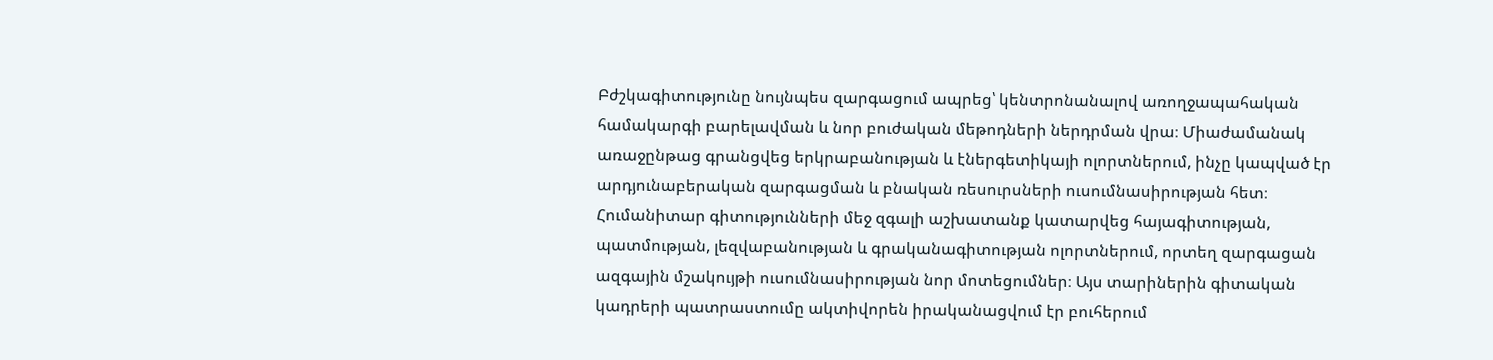Բժշկագիտությունը նույնպես զարգացում ապրեց՝ կենտրոնանալով առողջապահական համակարգի բարելավման և նոր բուժական մեթոդների ներդրման վրա։ Միաժամանակ առաջընթաց գրանցվեց երկրաբանության և էներգետիկայի ոլորտներում, ինչը կապված էր արդյունաբերական զարգացման և բնական ռեսուրսների ուսումնասիրության հետ։ Հումանիտար գիտությունների մեջ զգալի աշխատանք կատարվեց հայագիտության, պատմության, լեզվաբանության և գրականագիտության ոլորտներում, որտեղ զարգացան ազգային մշակույթի ուսումնասիրության նոր մոտեցումներ։ Այս տարիներին գիտական կադրերի պատրաստումը ակտիվորեն իրականացվում էր բուհերում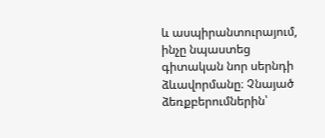և ասպիրանտուրայում, ինչը նպաստեց գիտական նոր սերնդի ձևավորմանը։ Չնայած ձեռքբերումներին՝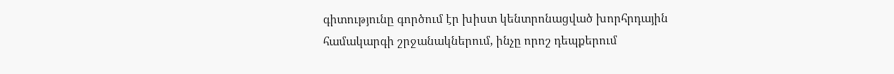գիտությունը գործում էր խիստ կենտրոնացված խորհրդային համակարգի շրջանակներում, ինչը որոշ դեպքերում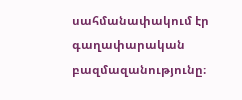սահմանափակում էր գաղափարական բազմազանությունը։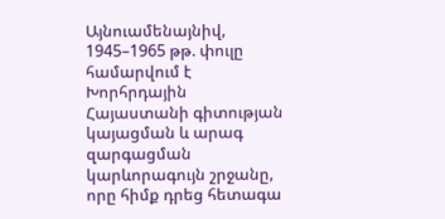Այնուամենայնիվ, 1945–1965 թթ. փուլը համարվում է Խորհրդային Հայաստանի գիտության կայացման և արագ զարգացման կարևորագույն շրջանը, որը հիմք դրեց հետագա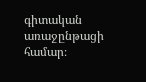գիտական առաջընթացի համար։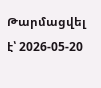Թարմացվել է՝ 2026-05-20